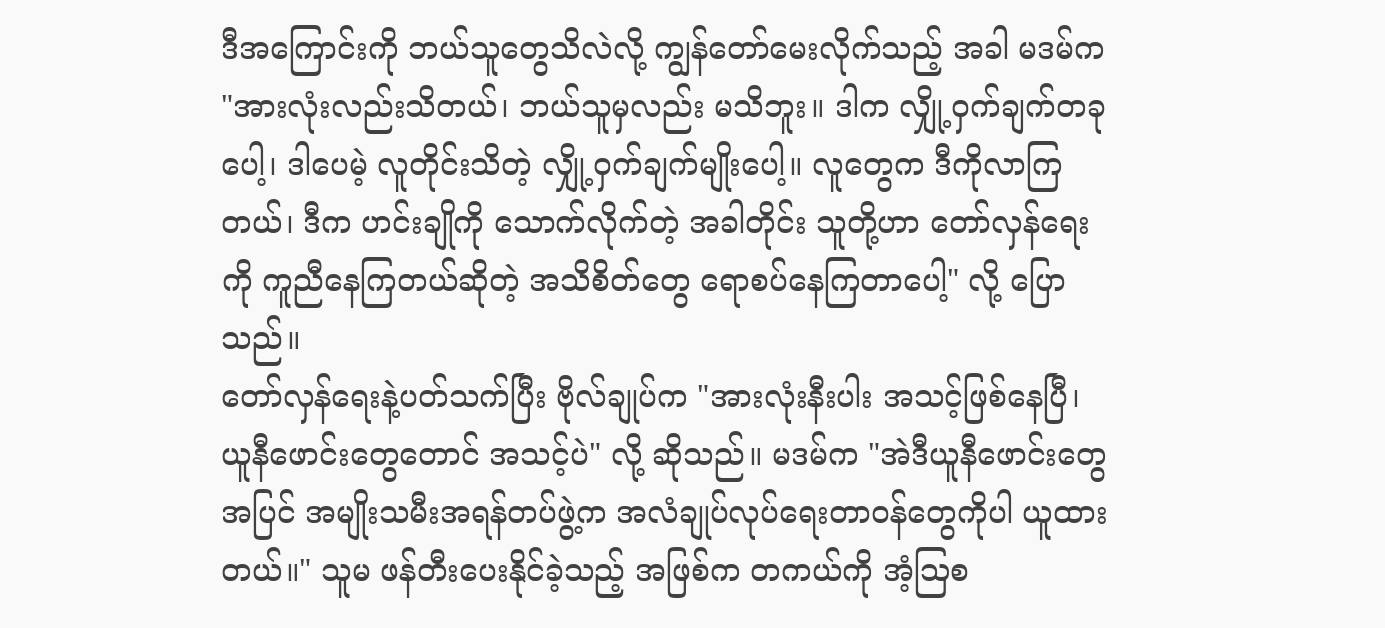ဒီအကြောင်းကို ဘယ်သူတွေသိလဲလို့ ကျွန်တော်မေးလိုက်သည့် အခါ မဒမ်က "အားလုံးလည်းသိတယ်၊ ဘယ်သူမှလည်း မသိဘူး။ ဒါက လျှို့ဝှက်ချက်တခုပေါ့၊ ဒါပေမဲ့ လူတိုင်းသိတဲ့ လျှို့ဝှက်ချက်မျိုးပေါ့။ လူတွေက ဒီကိုလာကြတယ်၊ ဒီက ဟင်းချိုကို သောက်လိုက်တဲ့ အခါတိုင်း သူတို့ဟာ တော်လှန်ရေးကို ကူညီနေကြတယ်ဆိုတဲ့ အသိစိတ်တွေ ရောစပ်နေကြတာပေါ့" လို့ ပြောသည်။
တော်လှန်ရေးနဲ့ပတ်သက်ပြီး ဗိုလ်ချုပ်က "အားလုံးနီးပါး အသင့်ဖြစ်နေပြီ၊ ယူနီဖောင်းတွေတောင် အသင့်ပဲ" လို့ ဆိုသည်။ မဒမ်က "အဲဒီယူနီဖောင်းတွေအပြင် အမျိုးသမီးအရန်တပ်ဖွဲ့က အလံချုပ်လုပ်ရေးတာဝန်တွေကိုပါ ယူထားတယ်။" သူမ ဖန်တီးပေးနိုင်ခဲ့သည့် အဖြစ်က တကယ်ကို အံ့ဩစ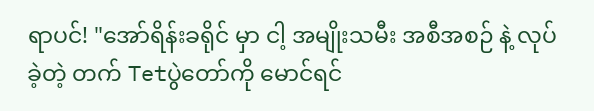ရာပင်! "အော်ရိန်းခရိုင် မှာ ငါ့ အမျိုးသမီး အစီအစဉ် နဲ့ လုပ်ခဲ့တဲ့ တက် Tetပွဲတော်ကို မောင်ရင်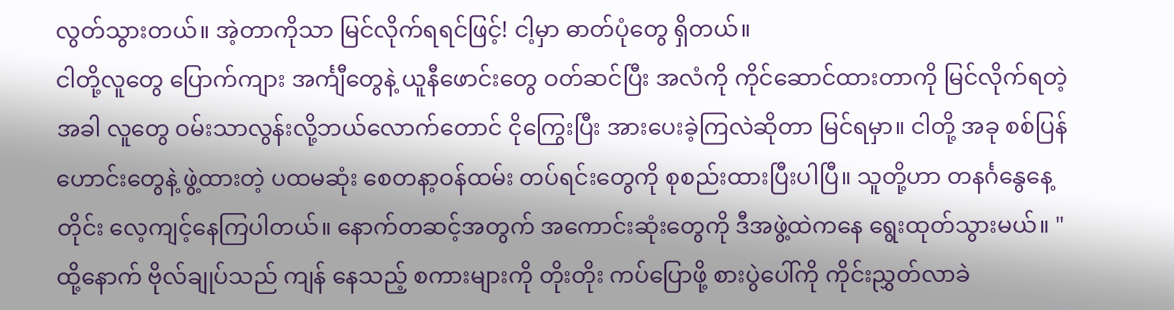လွတ်သွားတယ်။ အဲ့တာကိုသာ မြင်လိုက်ရရင်ဖြင့်! ငါ့မှာ ဓာတ်ပုံတွေ ရှိတယ်။
ငါတို့လူတွေ ပြောက်ကျား အင်္ကျီတွေနဲ့ ယူနီဖောင်းတွေ ဝတ်ဆင်ပြီး အလံကို ကိုင်ဆောင်ထားတာကို မြင်လိုက်ရတဲ့အခါ လူတွေ ဝမ်းသာလွန်းလို့ဘယ်လောက်တောင် ငိုကြွေးပြီး အားပေးခဲ့ကြလဲဆိုတာ မြင်ရမှာ။ ငါတို့ အခု စစ်ပြန်ဟောင်းတွေနဲ့ ဖွဲ့ထားတဲ့ ပထမဆုံး စေတနာ့ဝန်ထမ်း တပ်ရင်းတွေကို စုစည်းထားပြီးပါပြီ။ သူတို့ဟာ တနင်္ဂနွေနေ့တိုင်း လေ့ကျင့်နေကြပါတယ်။ နောက်တဆင့်အတွက် အကောင်းဆုံးတွေကို ဒီအဖွဲ့ထဲကနေ ရွေးထုတ်သွားမယ်။ "
ထို့နောက် ဗိုလ်ချုပ်သည် ကျန် နေသည့် စကားများကို တိုးတိုး ကပ်ပြောဖို့ စားပွဲပေါ်ကို ကိုင်းညွှတ်လာခဲ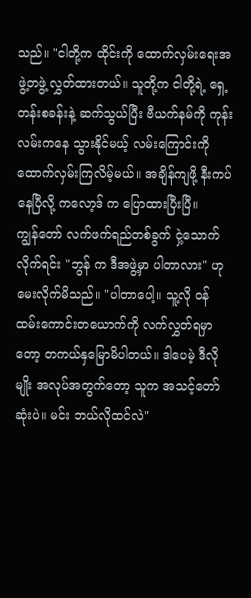သည်။ "ငါတို့က ထိုင်းကို ထောက်လှမ်းရေးအဖွဲ့တဖွဲ့ လွှတ်ထားတယ်။ သူတို့က ငါတို့ရဲ့ ရှေ့တန်းစခန်းနဲ့ ဆက်သွယ်ပြီး ဗီယက်နမ်ကို ကုန်းလမ်းကနေ သွားနိုင်မယ့် လမ်းကြောင်းကို ထောက်လှမ်းကြလိမ့်မယ်။ အချိန်ကျဖို့ နီးကပ်နေပြီလို့ ကလော့ဒ် က ပြောထားပြီးပြီ။
ကျွန်တော် လက်ဖက်ရည်တစ်ခွက် ငှဲ့သောက်လိုက်ရင်း "ဘွန် က ဒီအဖွဲ့မှာ ပါတာလား" ဟု မေးလိုက်မိသည်။ "ပါတာပေါ့။ သူ့လို ဝန်ထမ်းကောင်းတယောက်ကို လက်လွှတ်ရမှာတော့ တကယ်နှမြောမိပါတယ်။ ဒါပေမဲ့ ဒီလိုမျိုး အလုပ်အတွက်တော့ သူက အသင့်တော်ဆုံးပဲ။ မင်း ဘယ်လိုထင်လဲ"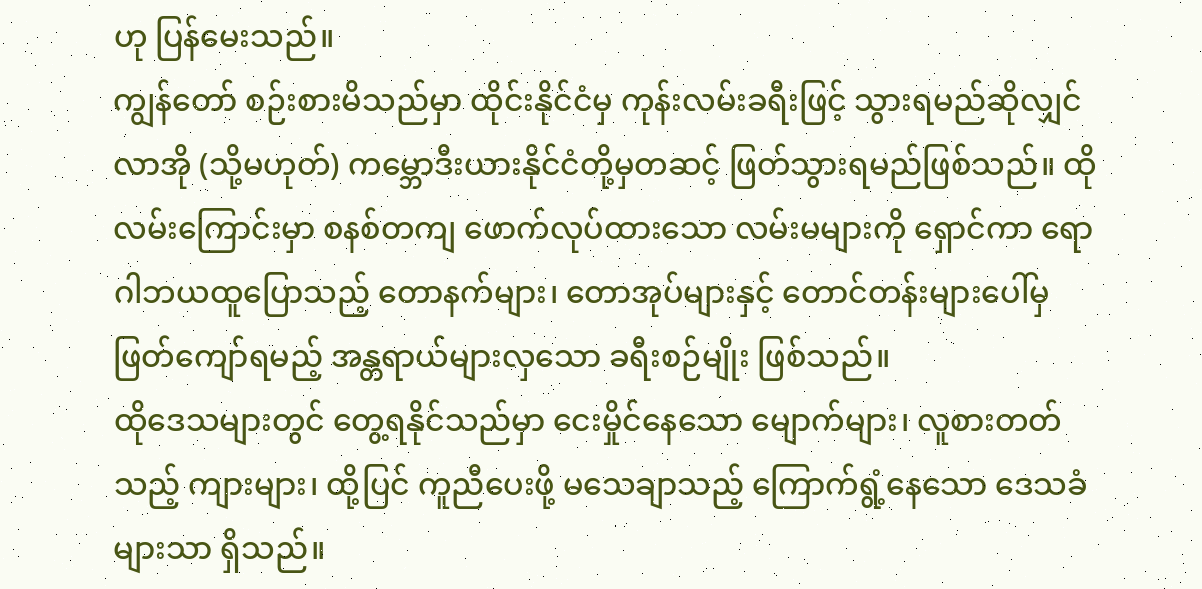ဟု ပြန်မေးသည်။
ကျွန်တော် စဉ်းစားမိသည်မှာ ထိုင်းနိုင်ငံမှ ကုန်းလမ်းခရီးဖြင့် သွားရမည်ဆိုလျှင် လာအို (သို့မဟုတ်) ကမ္ဘောဒီးယားနိုင်ငံတို့မှတဆင့် ဖြတ်သွားရမည်ဖြစ်သည်။ ထိုလမ်းကြောင်းမှာ စနစ်တကျ ဖောက်လုပ်ထားသော လမ်းမများကို ရှောင်ကာ ရောဂါဘယထူပြောသည့် တောနက်များ၊ တောအုပ်များနှင့် တောင်တန်းများပေါ်မှ ဖြတ်ကျော်ရမည့် အန္တရာယ်များလှသော ခရီးစဉ်မျိုး ဖြစ်သည်။
ထိုဒေသများတွင် တွေ့ရနိုင်သည်မှာ ငေးမှိုင်နေသော မျောက်များ၊ လူစားတတ်သည့် ကျားများ၊ ထို့ပြင် ကူညီပေးဖို့ မသေချာသည့် ကြောက်ရွံ့နေသော ဒေသခံများသာ ရှိသည်။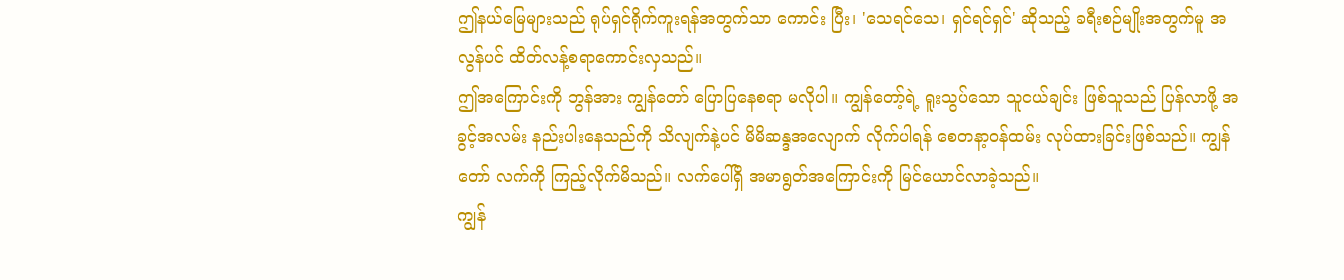ဤနယ်မြေများသည် ရုပ်ရှင်ရိုက်ကူးရန်အတွက်သာ ကောင်း ပြီး၊ 'သေရင်သေ၊ ရှင်ရင်ရှင်' ဆိုသည့် ခရီးစဉ်မျိုးအတွက်မူ အလွန်ပင် ထိတ်လန့်စရာကောင်းလှသည်။
ဤအကြောင်းကို ဘွန်အား ကျွန်တော် ပြောပြနေစရာ မလိုပါ။ ကျွန်တော့်ရဲ့ ရူးသွပ်သော သူငယ်ချင်း ဖြစ်သူသည် ပြန်လာဖို့ အခွင့်အလမ်း နည်းပါးနေသည်ကို သိလျက်နဲ့ပင် မိမိဆန္ဒအလျောက် လိုက်ပါရန် စေတနာ့ဝန်ထမ်း လုပ်ထားခြင်းဖြစ်သည်။ ကျွန်တော် လက်ကို ကြည့်လိုက်မိသည်။ လက်ပေါ်ရှိ အမာရွတ်အကြောင်းကို မြင်ယောင်လာခဲ့သည်။
ကျွန်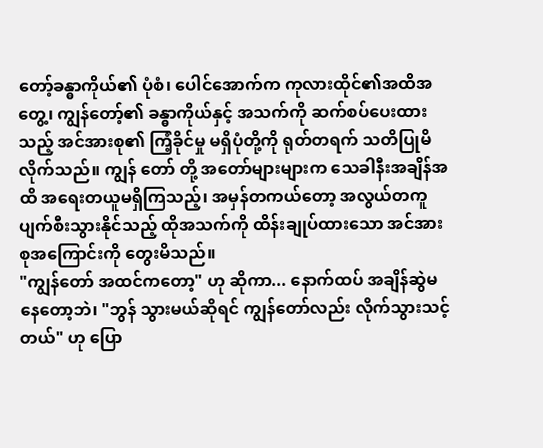တော့်ခန္ဓာကိုယ်၏ ပုံစံ၊ ပေါင်အောက်က ကုလားထိုင်၏အထိအတွေ့၊ ကျွန်တော့်၏ ခန္ဓာကိုယ်နှင့် အသက်ကို ဆက်စပ်ပေးထားသည့် အင်အားစု၏ ကြံ့ခိုင်မှု မရှိပုံတို့ကို ရုတ်တရက် သတိပြုမိလိုက်သည်။ ကျွန် တော် တို့ အတော်များများက သေခါနီးအချိန်အထိ အရေးတယူမရှိကြသည့်၊ အမှန်တကယ်တော့ အလွယ်တကူ ပျက်စီးသွားနိုင်သည့် ထိုအသက်ကို ထိန်းချုပ်ထားသော အင်အားစုအကြောင်းကို တွေးမိသည်။
"ကျွန်တော် အထင်ကတော့" ဟု ဆိုကာ... နောက်ထပ် အချိန်ဆွဲမနေတော့ဘဲ၊ "ဘွန် သွားမယ်ဆိုရင် ကျွန်တော်လည်း လိုက်သွားသင့်တယ်" ဟု ပြော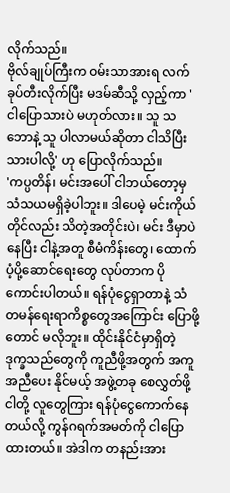လိုက်သည်။
ဗိုလ်ချုပ်ကြီးက ဝမ်းသာအားရ လက်ခုပ်တီးလိုက်ပြီး မဒမ်ဆီသို့ လှည့်ကာ 'ငါပြောသားပဲ မဟုတ်လား။ သူ သဘောနဲ့ သူ ပါလာမယ်ဆိုတာ ငါသိပြီးသားပါလို့' ဟု ပြောလိုက်သည်။
'ကပ္ပတိန်၊ မင်းအပေါ် ငါဘယ်တော့မှ သံသယမရှိခဲ့ပါဘူး။ ဒါပေမဲ့ မင်းကိုယ်တိုင်လည်း သိတဲ့အတိုင်းပဲ၊ မင်း ဒီမှာပဲနေပြီး ငါနဲ့အတူ စီမံကိန်းတွေ၊ ထောက်ပံ့ပို့ဆောင်ရေးတွေ လုပ်တာက ပိုကောင်းပါတယ်။ ရန်ပုံငွေရှာတာနဲ့ သံတမန်ရေးရာကိစ္စတွေအကြောင်း ပြောဖို့တောင် မလိုဘူး။ ထိုင်းနိုင်ငံမှာရှိတဲ့ ဒုက္ခသည်တွေကို ကူညီဖို့အတွက် အကူအညီပေး နိုင်မယ့် အဖွဲ့တခု စေလွှတ်ဖို့ ငါတို့ လူတွေကြား ရန်ပုံငွေကောက်နေတယ်လို့ ကွန်ဂရက်အမတ်ကို ငါပြောထားတယ်။ အဲဒါက တနည်းအား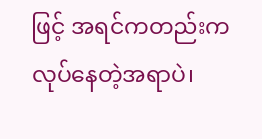ဖြင့် အရင်ကတည်းက လုပ်နေတဲ့အရာပဲ၊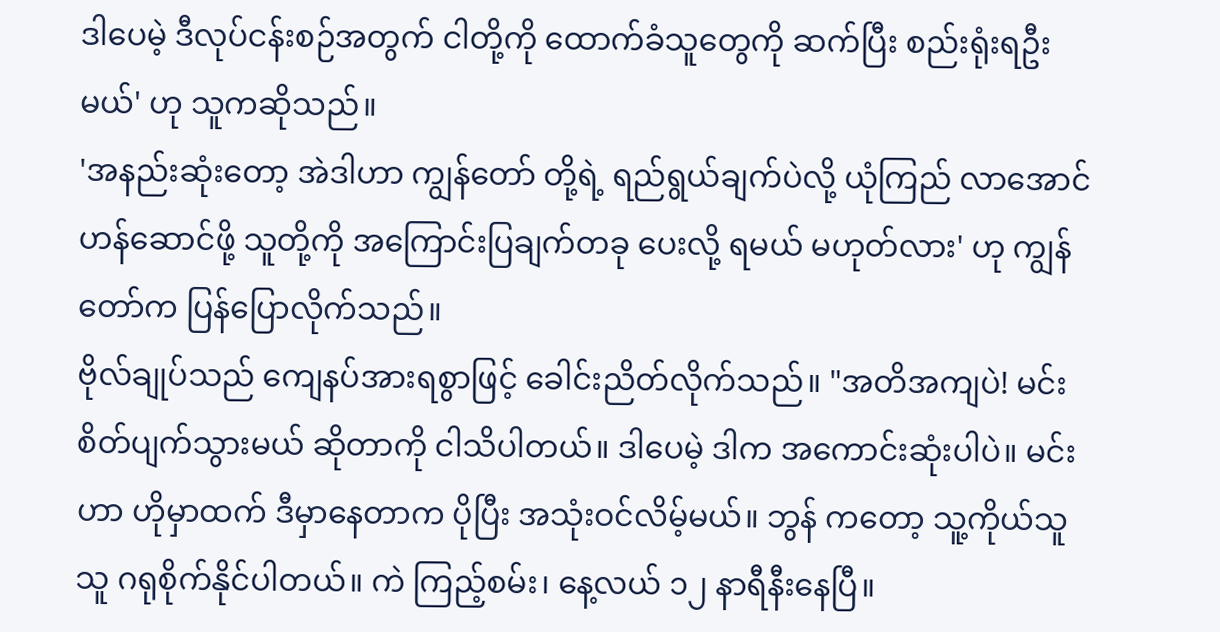ဒါပေမဲ့ ဒီလုပ်ငန်းစဉ်အတွက် ငါတို့ကို ထောက်ခံသူတွေကို ဆက်ပြီး စည်းရုံးရဦးမယ်' ဟု သူကဆိုသည်။
'အနည်းဆုံးတော့ အဲဒါဟာ ကျွန်တော် တို့ရဲ့ ရည်ရွယ်ချက်ပဲလို့ ယုံကြည် လာအောင်ဟန်ဆောင်ဖို့ သူတို့ကို အကြောင်းပြချက်တခု ပေးလို့ ရမယ် မဟုတ်လား' ဟု ကျွန်တော်က ပြန်ပြောလိုက်သည်။
ဗိုလ်ချုပ်သည် ကျေနပ်အားရစွာဖြင့် ခေါင်းညိတ်လိုက်သည်။ "အတိအကျပဲ! မင်း စိတ်ပျက်သွားမယ် ဆိုတာကို ငါသိပါတယ်။ ဒါပေမဲ့ ဒါက အကောင်းဆုံးပါပဲ။ မင်းဟာ ဟိုမှာထက် ဒီမှာနေတာက ပိုပြီး အသုံးဝင်လိမ့်မယ်။ ဘွန် ကတော့ သူ့ကိုယ်သူ သူ ဂရုစိုက်နိုင်ပါတယ်။ ကဲ ကြည့်စမ်း၊ နေ့လယ် ၁၂ နာရီနီးနေပြီ။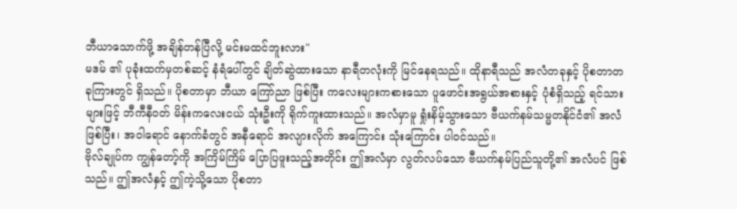ဘီယာသောက်ဖို့ အချိန်တန်ပြီလို့ မင်းမထင်ဘူးလား"
မဒမ် ၏ ပုခုံးထက်မှတစ်ဆင့် နံရံပေါ်တွင် ချိတ်ဆွဲထားသော နာရီတလုံးကို မြင်နေရသည်။ ထိုနာရီသည် အလံတခုနှင့် ပိုစတာတခုကြားတွင် ရှိသည်။ ပိုစတာမှာ ဘီယာ ကြော်ညာ ဖြစ်ပြီး ကလေးများကစားသော ပူဖောင်းအရွယ်အစားနှင့် ပုံစံရှိသည့် ရင်သားများဖြင့် ဘီကီနီဝတ် မိန်းကလေးငယ် သုံးဦးကို ရိုက်ကူးထားသည်။ အလံမှာမူ ရှုံးနိမ့်သွားသော ဗီယက်နမ်သမ္မတနိုင်ငံ၏ အလံဖြစ်ပြီး၊ အဝါရောင် နောက်ခံတွင် အနီရောင် အလျားလိုက် အကြောင်း သုံးကြောင်း ပါဝင်သည်။
ဗိုလ်ချုပ်က ကျွန်တော့်ကို အကြိမ်ကြိမ် ပြောပြဖူးသည့်အတိုင်း ဤအလံမှာ လွတ်လပ်သော ဗီယက်နမ်ပြည်သူတို့၏ အလံပင် ဖြစ်သည်။ ဤအလံနှင့် ဤကဲ့သို့သော ပိုစတာ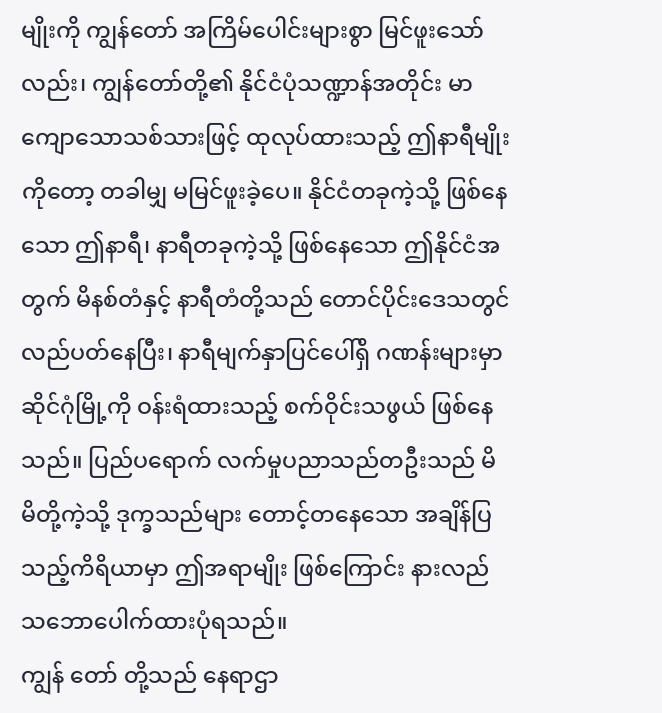မျိုးကို ကျွန်တော် အကြိမ်ပေါင်းများစွာ မြင်ဖူးသော်လည်း၊ ကျွန်တော်တို့၏ နိုင်ငံပုံသဏ္ဍာန်အတိုင်း မာကျောသောသစ်သားဖြင့် ထုလုပ်ထားသည့် ဤနာရီမျိုးကိုတော့ တခါမျှ မမြင်ဖူးခဲ့ပေ။ နိုင်ငံတခုကဲ့သို့ ဖြစ်နေသော ဤနာရီ၊ နာရီတခုကဲ့သို့ ဖြစ်နေသော ဤနိုင်ငံအတွက် မိနစ်တံနှင့် နာရီတံတို့သည် တောင်ပိုင်းဒေသတွင် လည်ပတ်နေပြီး၊ နာရီမျက်နှာပြင်ပေါ်ရှိ ဂဏန်းများမှာ ဆိုင်ဂုံမြို့ကို ဝန်းရံထားသည့် စက်ဝိုင်းသဖွယ် ဖြစ်နေသည်။ ပြည်ပရောက် လက်မှုပညာသည်တဦးသည် မိမိတို့ကဲ့သို့ ဒုက္ခသည်များ တောင့်တနေသော အချိန်ပြသည့်ကိရိယာမှာ ဤအရာမျိုး ဖြစ်ကြောင်း နားလည်သဘောပေါက်ထားပုံရသည်။
ကျွန် တော် တို့သည် နေရာဌာ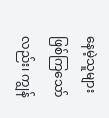နေမဲ့သူများ ဖြစ်ကြသော်လည်း၊ ကျွန်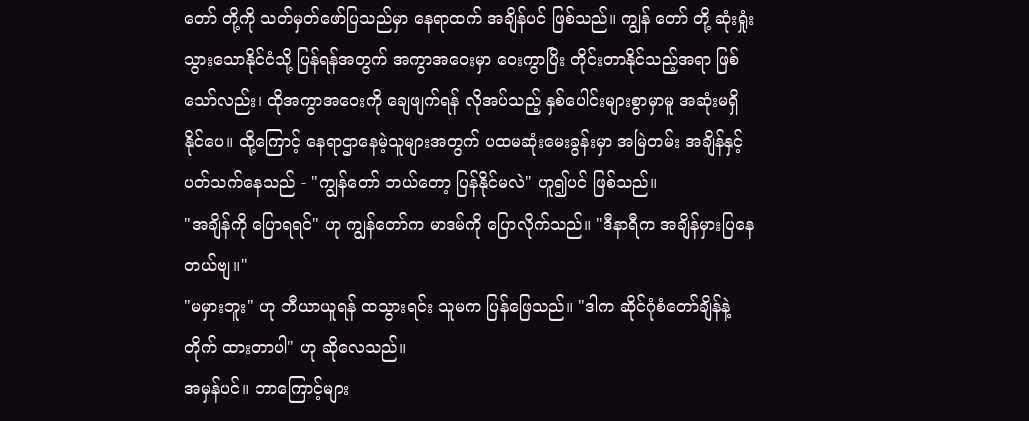တော် တို့ကို သတ်မှတ်ဖော်ပြသည်မှာ နေရာထက် အချိန်ပင် ဖြစ်သည်။ ကျွန် တော် တို့ ဆုံးရှုံးသွားသောနိုင်ငံသို့ ပြန်ရန်အတွက် အကွာအဝေးမှာ ဝေးကွာပြိး တိုင်းတာနိုင်သည့်အရာ ဖြစ်သော်လည်း၊ ထိုအကွာအဝေးကို ချေဖျက်ရန် လိုအပ်သည့် နှစ်ပေါင်းများစွာမှာမူ အဆုံးမရှိနိုင်ပေ။ ထို့ကြောင့် နေရာဌာနေမဲ့သူများအတွက် ပထမဆုံးမေးခွန်းမှာ အမြဲတမ်း အချိန်နှင့် ပတ်သက်နေသည် - "ကျွန်တော် ဘယ်တော့ ပြန်နိုင်မလဲ" ဟူ၍ပင် ဖြစ်သည်။
"အချိန်ကို ပြောရရင်" ဟု ကျွန်တော်က မာဒမ်ကို ပြောလိုက်သည်။ "ဒီနာရီက အချိန်မှားပြနေတယ်ဗျ။"
"မမှားဘူး" ဟု ဘီယာယူရန် ထသွားရင်း သူမက ပြန်ဖြေသည်။ "ဒါက ဆိုင်ဂုံစံတော်ချိန်နဲ့ တိုက် ထားတာပါ" ဟု ဆိုလေသည်။
အမှန်ပင်။ ဘာကြောင့်များ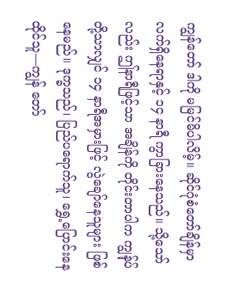ကျွန်တော် ဒါကို မမြင်မိပါလိမ့်။ ဆိုင်ဂုံစံတော်ချိန်မှာ လက်ရှိနေရာနှင့် ၁၄ နာရီ ကွာခြားနေသည်။ သို့သော်လည်း ဤနာရီဖြင့်သာ အချိန်ကို တိုင်းတာပါက ကျွန်ုပ်တို့သာလျှင် ၁၄ နာရီအမှားဖြင့် လွဲချော်နေသူများ ဖြစ်နေမည်။ ဒုက္ခသည်၊ ပြည်ပရောက်သူ၊ ရွှေ့ပြောင်းနေထိုင်သူ—ကျွန် တော်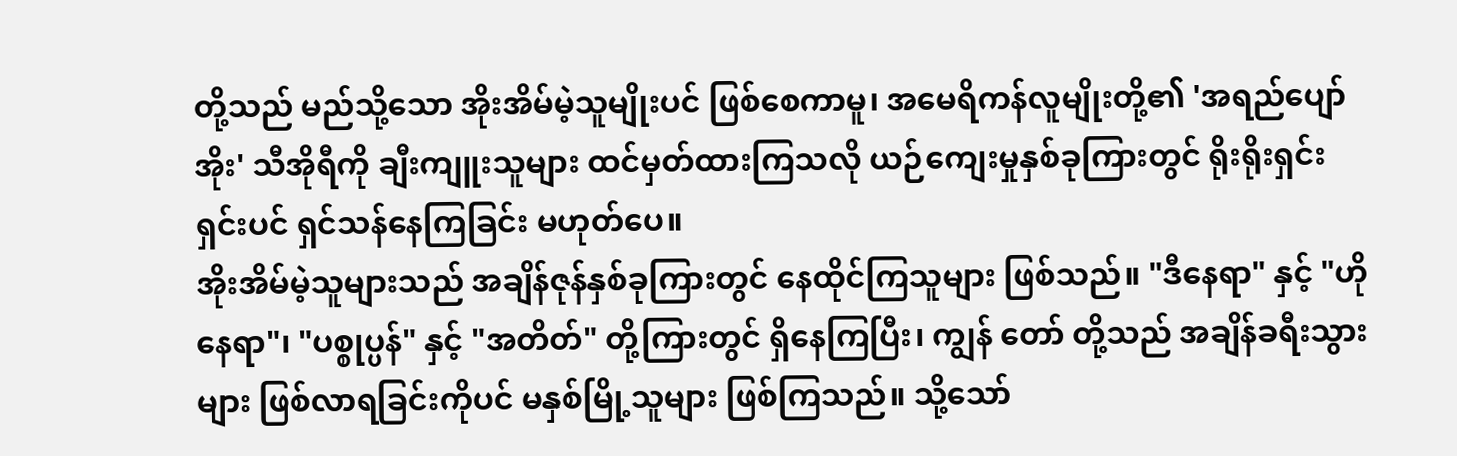တို့သည် မည်သို့သော အိုးအိမ်မဲ့သူမျိုးပင် ဖြစ်စေကာမူ၊ အမေရိကန်လူမျိုးတို့၏ 'အရည်ပျော်အိုး' သီအိုရီကို ချီးကျူးသူများ ထင်မှတ်ထားကြသလို ယဉ်ကျေးမှုနှစ်ခုကြားတွင် ရိုးရိုးရှင်းရှင်းပင် ရှင်သန်နေကြခြင်း မဟုတ်ပေ။
အိုးအိမ်မဲ့သူများသည် အချိန်ဇုန်နှစ်ခုကြားတွင် နေထိုင်ကြသူများ ဖြစ်သည်။ "ဒီနေရာ" နှင့် "ဟိုနေရာ"၊ "ပစ္စုပ္ပန်" နှင့် "အတိတ်" တို့ကြားတွင် ရှိနေကြပြီး၊ ကျွန် တော် တို့သည် အချိန်ခရီးသွားများ ဖြစ်လာရခြင်းကိုပင် မနှစ်မြို့သူများ ဖြစ်ကြသည်။ သို့သော်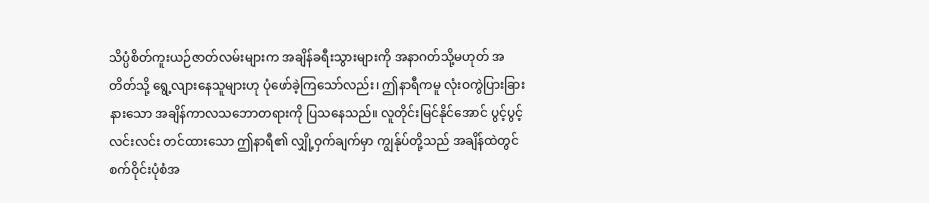သိပ္ပံစိတ်ကူးယဉ်ဇာတ်လမ်းများက အချိန်ခရီးသွားများကို အနာဂတ်သို့မဟုတ် အတိတ်သို့ ရွေ့လျားနေသူများဟု ပုံဖော်ခဲ့ကြသော်လည်း၊ ဤနာရီကမူ လုံးဝကွဲပြားခြားနားသော အချိန်ကာလသဘောတရားကို ပြသနေသည်။ လူတိုင်းမြင်နိုင်အောင် ပွင့်ပွင့်လင်းလင်း တင်ထားသော ဤနာရီ၏ လျှို့ဝှက်ချက်မှာ ကျွန်ုပ်တို့သည် အချိန်ထဲတွင် စက်ဝိုင်းပုံစံအ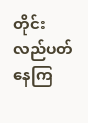တိုင်း လည်ပတ်နေကြ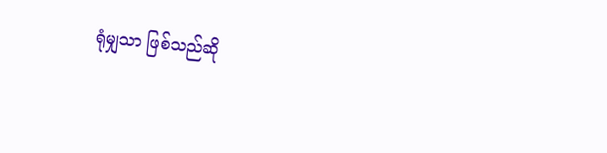ရုံမျှသာ ဖြစ်သည်ဆို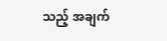သည့် အချက်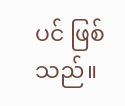ပင် ဖြစ်သည်။